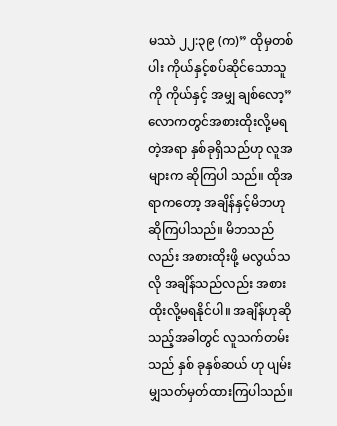မဿဲ ၂၂:၃၉ (က)” ထိုမှတစ်ပါး ကိုယ်နှင့်စပ်ဆိုင်သောသူကို ကိုယ်နှင့် အမျှ ချစ်လော့”
လောကတွင်အစားထိုးလို့မရတဲ့အရာ နှစ်ခုရှိသည်ဟု လူအများက ဆိုကြပါ သည်။ ထိုအရာကတော့ အချိန်နှင့်မိဘဟု ဆိုကြပါသည်။ မိဘသည်လည်း အစားထိုးဖို့ မလွယ်သလို အချိန်သည်လည်း အစားထိုးလို့မရနိုင်ပါ။ အချိန်ဟုဆို သည့်အခါတွင် လူသက်တမ်းသည် နှစ် ခုနှစ်ဆယ် ဟု ပျမ်းမျှသတ်မှတ်ထားကြပါသည်။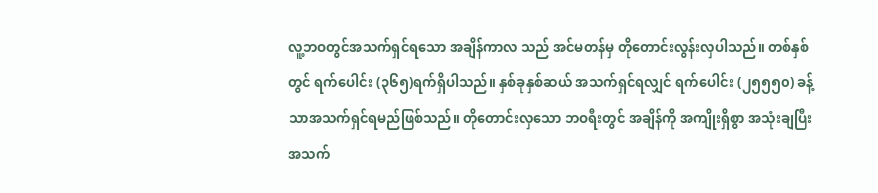လူ့ဘဝတွင်အသက်ရှင်ရသော အချိန်ကာလ သည် အင်မတန်မှ တိုတောင်းလွန်းလှပါသည်။ တစ်နှစ်တွင် ရက်ပေါင်း (၃၆၅)ရက်ရှိပါသည်။ နှစ်ခုနှစ်ဆယ် အသက်ရှင်ရလျှင် ရက်ပေါင်း (၂၅၅၅၀) ခန့်သာအသက်ရှင်ရမည်ဖြစ်သည်။ တိုတောင်းလှသော ဘဝရီးတွင် အချိန်ကို အကျိုးရှိစွာ အသုံးချပြီး အသက်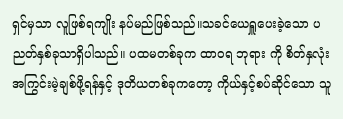ရှင်မှသာ လူဖြစ်ရကျိုး နပ်မည်ဖြစ်သည်။သခင်ယေရှူပေးခဲ့သော ပညတ်နှစ်ခုသာရှိပါသည်။ ပထမတစ်ခုက ထာဝရ ဘုရား ကို စိတ်နှလုံး အကြွင်းမဲ့ချစ်ဖို့ရန်နှင့် ဒုတိယတစ်ခုကတော့ ကိုယ်နှင့်စပ်ဆိုင်သော သူ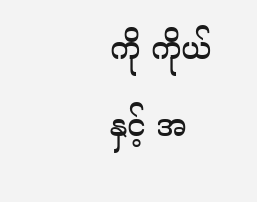ကို ကိုယ်နှင့် အ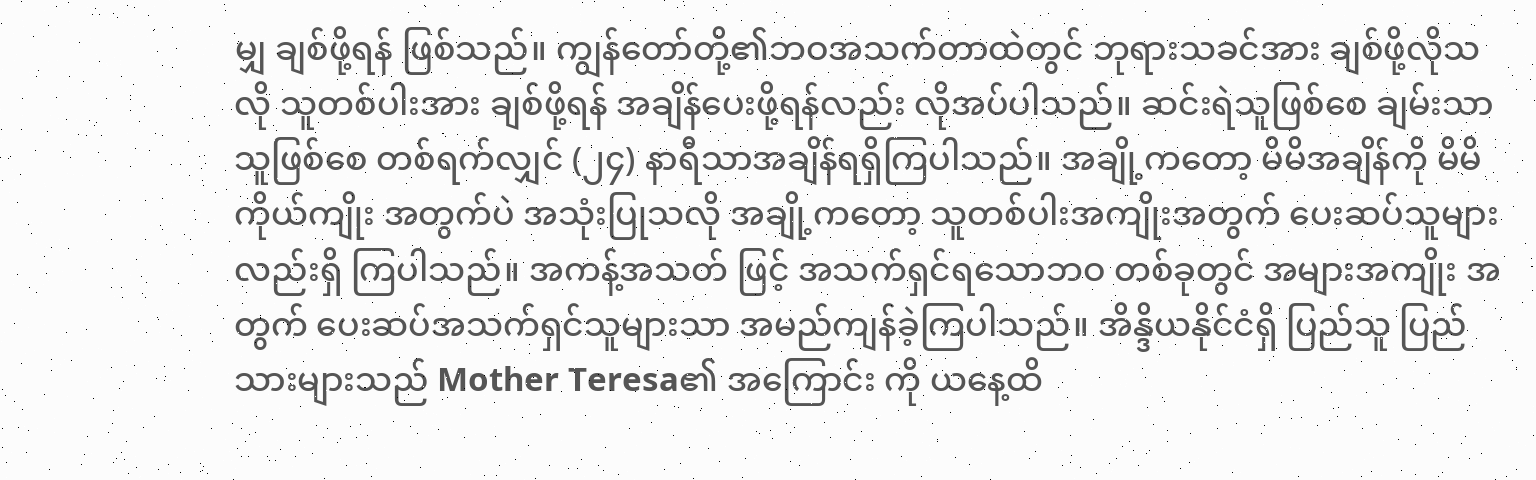မျှ ချစ်ဖို့ရန် ဖြစ်သည်။ ကျွန်တော်တို့၏ဘဝအသက်တာထဲတွင် ဘုရားသခင်အား ချစ်ဖို့လိုသလို သူတစ်ပါးအား ချစ်ဖို့ရန် အချိန်ပေးဖို့ရန်လည်း လိုအပ်ပါသည်။ ဆင်းရဲသူဖြစ်စေ ချမ်းသာသူဖြစ်စေ တစ်ရက်လျှင် (၂၄) နာရီသာအချိန်ရရှိကြပါသည်။ အချို့ကတော့ မိမိအချိန်ကို မိမိကိုယ်ကျိုး အတွက်ပဲ အသုံးပြုသလို အချို့ကတော့ သူတစ်ပါးအကျိုးအတွက် ပေးဆပ်သူများ လည်းရှိ ကြပါသည်။ အကန့်အသတ် ဖြင့် အသက်ရှင်ရသောဘဝ တစ်ခုတွင် အများအကျိုး အတွက် ပေးဆပ်အသက်ရှင်သူများသာ အမည်ကျန်ခဲ့ကြပါသည်။ အိန္ဒိယနိုင်ငံရှိ ပြည်သူ ပြည်သားများသည် Mother Teresa၏ အကြောင်း ကို ယနေ့ထိ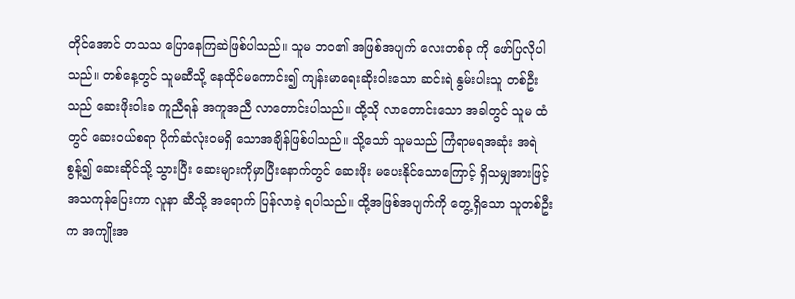တိုင်အောင် တသသ ပြောနေကြဆဲဖြစ်ပါသည်။ သူမ ဘဝ၏ အဖြစ်အပျက် လေးတစ်ခု ကို ဖော်ပြလိုပါသည်။ တစ်နေ့တွင် သူမဆီသို့ နေထိုင်မကောင်း၍ ကျန်းမာရေးဆိုးဝါးသော ဆင်းရဲ နွမ်းပါးသူ တစ်ဦးသည် ဆေးဖိုးဝါးခ ကူညီရန် အကူအညီ လာတောင်းပါသည်။ ထို့သို လာတောင်းသော အခါတွင် သူမ ထံတွင် ဆေးဝယ်စရာ ပိုက်ဆံလုံးဝမရှိ သောအချိန်ဖြစ်ပါသည်။ သို့သော် သူမသည် ကြံရာမရအဆုံး အရဲစွန့်၍ ဆေးဆိုင်သို့ သွားပြီး ဆေးများကိုမှာပြီးနောက်တွင် ဆေးဖိုး မပေးနိုင်သောကြောင့် ရှိသမျှအားဖြင့် အသကုန်ပြေးကာ လူနာ ဆီသို့ အရောက် ပြန်လာခဲ့ ရပါသည်။ ထို့အဖြစ်အပျက်ကို တွေ့ရှိသော သူတစ်ဦးက အကျိုးအ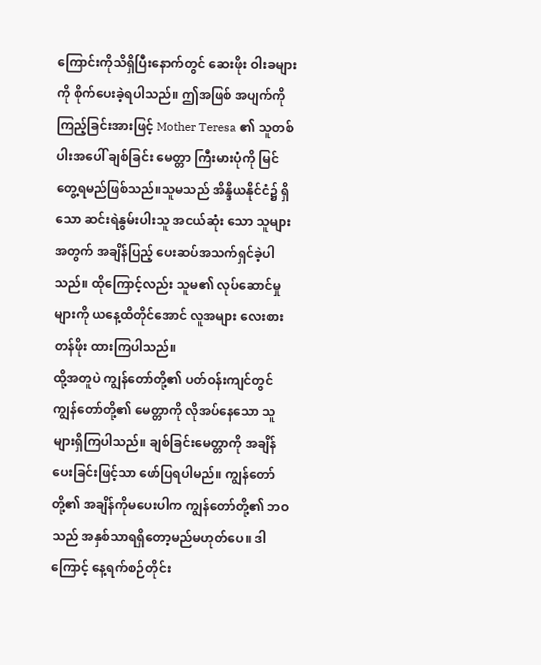ကြောင်းကိုသိရှိပြီးနောက်တွင် ဆေးဖိုး ဝါးခများကို စိုက်ပေးခဲ့ရပါသည်။ ဤအဖြစ် အပျက်ကိုကြည့်ခြင်းအားဖြင့် Mother Teresa ၏ သူတစ်ပါးအပေါ် ချစ်ခြင်း မေတ္တာ ကြီးမားပုံကို မြင်တွေ့ရမည်ဖြစ်သည်။သူမသည် အိန္ဒိယနိုင်ငံ၌ ရှိသော ဆင်းရဲနွမ်းပါးသူ အငယ်ဆုံး သော သူများ အတွက် အချိန်ပြည့် ပေးဆပ်အသက်ရှင်ခဲ့ပါ သည်။ ထိုကြောင့်လည်း သူမ၏ လုပ်ဆောင်မှု များကို ယနေ့ထိတိုင်အောင် လူအများ လေးစား တန်ဖိုး ထားကြပါသည်။
ထို့အတူပဲ ကျွန်တော်တို့၏ ပတ်ဝန်းကျင်တွင် ကျွန်တော်တို့၏ မေတ္တာကို လိုအပ်နေသော သူများရှိကြပါသည်။ ချစ်ခြင်းမေတ္တာကို အချိန်ပေးခြင်းဖြင့်သာ ဖော်ပြရပါမည်။ ကျွန်တော်တို့၏ အချိန်ကိုမပေးပါက ကျွန်တော်တို့၏ ဘဝသည် အနှစ်သာရရှိတော့မည်မဟုတ်ပေ။ ဒါကြောင့် နေ့ရက်စဉ်တိုင်း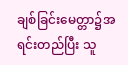ချစ်ခြင်းမေတ္တာ၌အရင်းတည်ပြီး သူ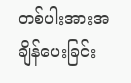တစ်ပါးအားအချိန်ပေးခြင်း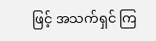ဖြင့် အသက်ရှင် ကြ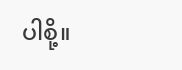ပါစို့။